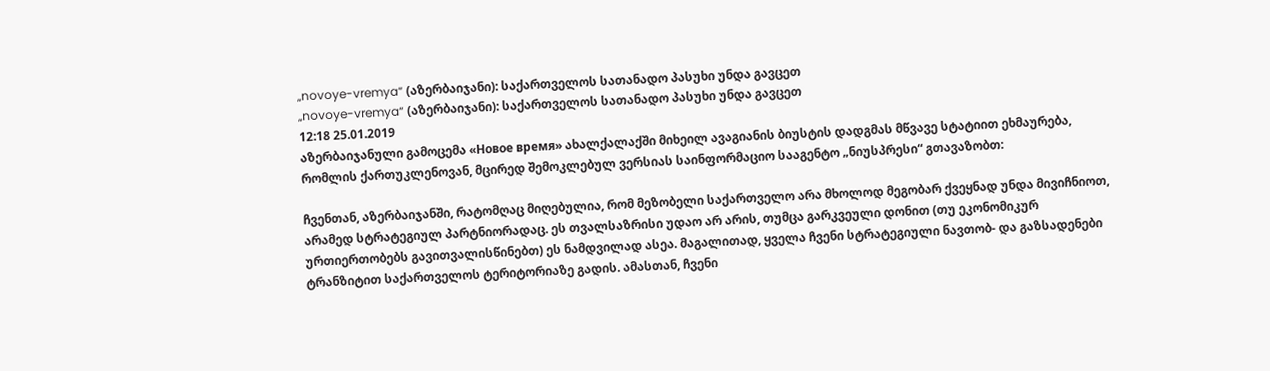„novoye-vremya“ (აზერბაიჯანი): საქართველოს სათანადო პასუხი უნდა გავცეთ
„novoye-vremya“ (აზერბაიჯანი): საქართველოს სათანადო პასუხი უნდა გავცეთ
12:18 25.01.2019
აზერბაიჯანული გამოცემა «Новое время» ახალქალაქში მიხეილ ავაგიანის ბიუსტის დადგმას მწვავე სტატიით ეხმაურება, რომლის ქართუკლენოვან, მცირედ შემოკლებულ ვერსიას საინფორმაციო სააგენტო „ნიუსპრესი“ გთავაზობთ:

ჩვენთან, აზერბაიჯანში, რატომღაც მიღებულია, რომ მეზობელი საქართველო არა მხოლოდ მეგობარ ქვეყნად უნდა მივიჩნიოთ, არამედ სტრატეგიულ პარტნიორადაც. ეს თვალსაზრისი უდაო არ არის, თუმცა გარკვეული დონით (თუ ეკონომიკურ ურთიერთობებს გავითვალისწინებთ) ეს ნამდვილად ასეა. მაგალითად, ყველა ჩვენი სტრატეგიული ნავთობ- და გაზსადენები ტრანზიტით საქართველოს ტერიტორიაზე გადის. ამასთან, ჩვენი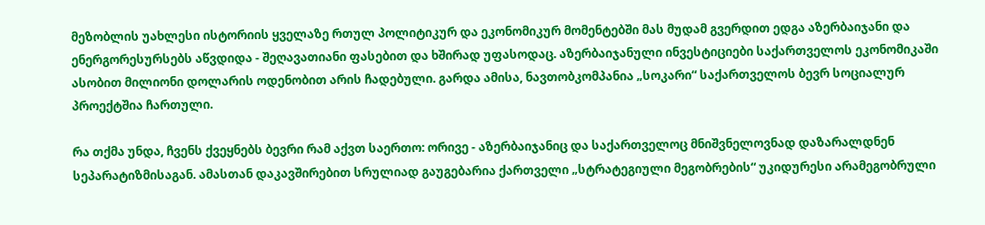მეზობლის უახლესი ისტორიის ყველაზე რთულ პოლიტიკურ და ეკონომიკურ მომენტებში მას მუდამ გვერდით ედგა აზერბაიჯანი და ენერგორესურსებს აწვდიდა - შეღავათიანი ფასებით და ხშირად უფასოდაც. აზერბაიჯანული ინვესტიციები საქართველოს ეკონომიკაში ასობით მილიონი დოლარის ოდენობით არის ჩადებული. გარდა ამისა, ნავთობკომპანია „სოკარი“ საქართველოს ბევრ სოციალურ პროექტშია ჩართული.

რა თქმა უნდა, ჩვენს ქვეყნებს ბევრი რამ აქვთ საერთო: ორივე - აზერბაიჯანიც და საქართველოც მნიშვნელოვნად დაზარალდნენ სეპარატიზმისაგან. ამასთან დაკავშირებით სრულიად გაუგებარია ქართველი „სტრატეგიული მეგობრების“ უკიდურესი არამეგობრული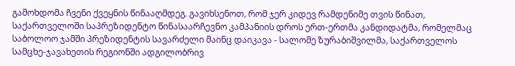გამოხდომა ჩვენი ქვეყნის წინააღმდეგ. გავიხსენოთ, რომ ჯერ კიდევ რამდენიმე თვის წინათ, საქართველოში საპრეზიდენტო წინასაარჩევნო კამპანიის დროს ერთ-ერთმა კანდიდატმა, რომელმაც საბოლოო ჯამში პრეზიდენტის სავარძელი მაინც დაიკავა - სალომე ზურაბიშვილმა, საქართველოს სამცხე-ჯავახეთის რეგიონში ადგილობრივ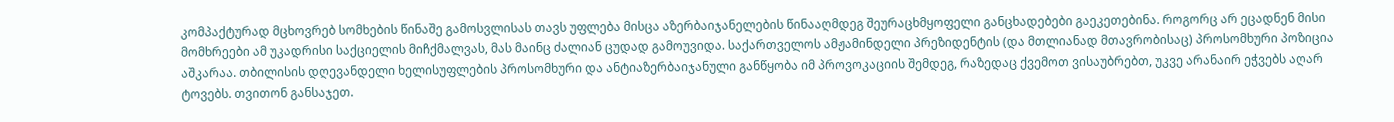კომპაქტურად მცხოვრებ სომხების წინაშე გამოსვლისას თავს უფლება მისცა აზერბაიჯანელების წინააღმდეგ შეურაცხმყოფელი განცხადებები გაეკეთებინა. როგორც არ ეცადნენ მისი მომხრეები ამ უკადრისი საქციელის მიჩქმალვას, მას მაინც ძალიან ცუდად გამოუვიდა. საქართველოს ამჟამინდელი პრეზიდენტის (და მთლიანად მთავრობისაც) პროსომხური პოზიცია აშკარაა. თბილისის დღევანდელი ხელისუფლების პროსომხური და ანტიაზერბაიჯანული განწყობა იმ პროვოკაციის შემდეგ, რაზედაც ქვემოთ ვისაუბრებთ, უკვე არანაირ ეჭვებს აღარ ტოვებს. თვითონ განსაჯეთ.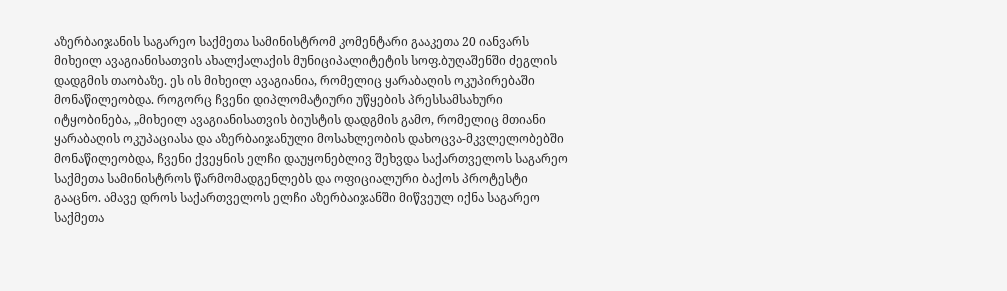აზერბაიჯანის საგარეო საქმეთა სამინისტრომ კომენტარი გააკეთა 20 იანვარს მიხეილ ავაგიანისათვის ახალქალაქის მუნიციპალიტეტის სოფ.ბუღაშენში ძეგლის დადგმის თაობაზე. ეს ის მიხეილ ავაგიანია, რომელიც ყარაბაღის ოკუპირებაში მონაწილეობდა. როგორც ჩვენი დიპლომატიური უწყების პრესსამსახური იტყობინება, „მიხეილ ავაგიანისათვის ბიუსტის დადგმის გამო, რომელიც მთიანი ყარაბაღის ოკუპაციასა და აზერბაიჯანული მოსახლეობის დახოცვა-მკვლელობებში მონაწილეობდა, ჩვენი ქვეყნის ელჩი დაუყონებლივ შეხვდა საქართველოს საგარეო საქმეთა სამინისტროს წარმომადგენლებს და ოფიციალური ბაქოს პროტესტი გააცნო. ამავე დროს საქართველოს ელჩი აზერბაიჯანში მიწვეულ იქნა საგარეო საქმეთა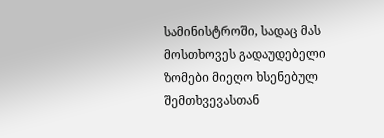სამინისტროში, სადაც მას მოსთხოვეს გადაუდებელი ზომები მიეღო ხსენებულ შემთხვევასთან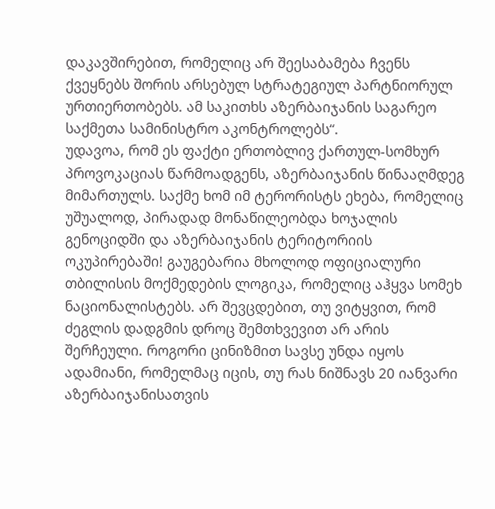დაკავშირებით, რომელიც არ შეესაბამება ჩვენს ქვეყნებს შორის არსებულ სტრატეგიულ პარტნიორულ ურთიერთობებს. ამ საკითხს აზერბაიჯანის საგარეო საქმეთა სამინისტრო აკონტროლებს“.
უდავოა, რომ ეს ფაქტი ერთობლივ ქართულ-სომხურ პროვოკაციას წარმოადგენს, აზერბაიჯანის წინააღმდეგ მიმართულს. საქმე ხომ იმ ტერორისტს ეხება, რომელიც უშუალოდ, პირადად მონაწილეობდა ხოჯალის გენოციდში და აზერბაიჯანის ტერიტორიის ოკუპირებაში! გაუგებარია მხოლოდ ოფიციალური თბილისის მოქმედების ლოგიკა, რომელიც აჰყვა სომეხ ნაციონალისტებს. არ შევცდებით, თუ ვიტყვით, რომ ძეგლის დადგმის დროც შემთხვევით არ არის შერჩეული. როგორი ცინიზმით სავსე უნდა იყოს ადამიანი, რომელმაც იცის, თუ რას ნიშნავს 20 იანვარი აზერბაიჯანისათვის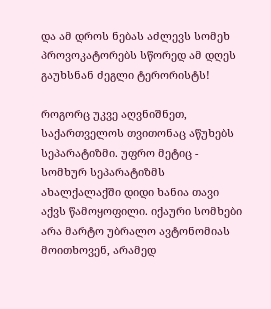და ამ დროს ნებას აძლევს სომეხ პროვოკატორებს სწორედ ამ დღეს გაუხსნან ძეგლი ტერორისტს!

როგორც უკვე აღვნიშნეთ, საქართველოს თვითონაც აწუხებს სეპარატიზმი. უფრო მეტიც - სომხურ სეპარატიზმს ახალქალაქში დიდი ხანია თავი აქვს წამოყოფილი. იქაური სომხები არა მარტო უბრალო ავტონომიას მოითხოვენ, არამედ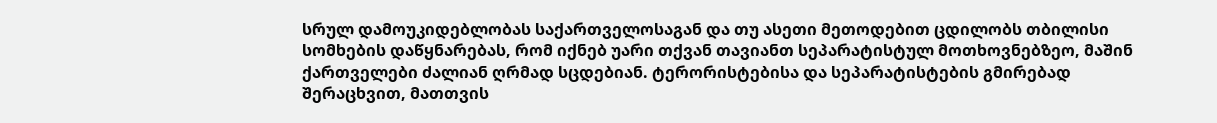სრულ დამოუკიდებლობას საქართველოსაგან და თუ ასეთი მეთოდებით ცდილობს თბილისი სომხების დაწყნარებას, რომ იქნებ უარი თქვან თავიანთ სეპარატისტულ მოთხოვნებზეო, მაშინ ქართველები ძალიან ღრმად სცდებიან. ტერორისტებისა და სეპარატისტების გმირებად შერაცხვით, მათთვის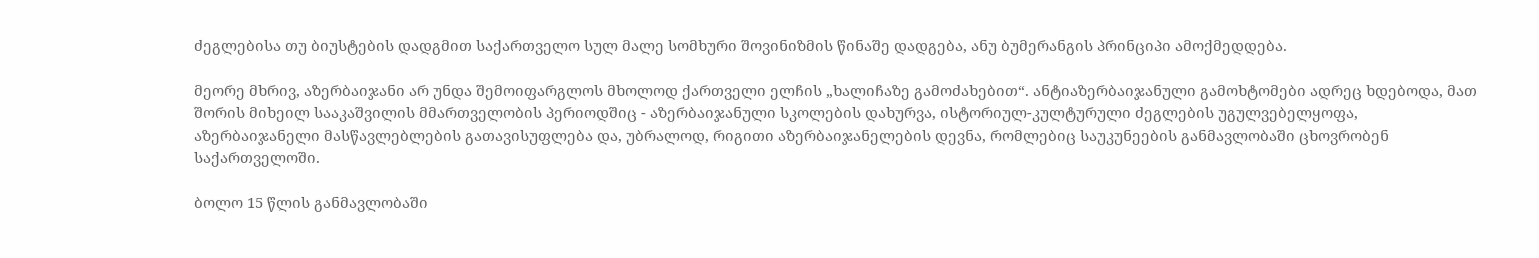ძეგლებისა თუ ბიუსტების დადგმით საქართველო სულ მალე სომხური შოვინიზმის წინაშე დადგება, ანუ ბუმერანგის პრინციპი ამოქმედდება.

მეორე მხრივ, აზერბაიჯანი არ უნდა შემოიფარგლოს მხოლოდ ქართველი ელჩის „ხალიჩაზე გამოძახებით“. ანტიაზერბაიჯანული გამოხტომები ადრეც ხდებოდა, მათ შორის მიხეილ სააკაშვილის მმართველობის პერიოდშიც - აზერბაიჯანული სკოლების დახურვა, ისტორიულ-კულტურული ძეგლების უგულვებელყოფა, აზერბაიჯანელი მასწავლებლების გათავისუფლება და, უბრალოდ, რიგითი აზერბაიჯანელების დევნა, რომლებიც საუკუნეების განმავლობაში ცხოვრობენ საქართველოში.

ბოლო 15 წლის განმავლობაში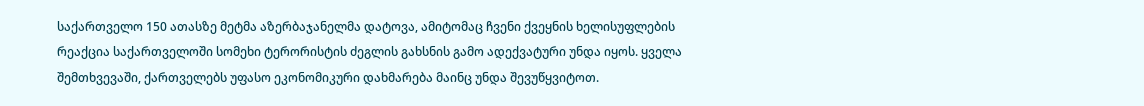საქართველო 150 ათასზე მეტმა აზერბაჯანელმა დატოვა, ამიტომაც ჩვენი ქვეყნის ხელისუფლების რეაქცია საქართველოში სომეხი ტერორისტის ძეგლის გახსნის გამო ადექვატური უნდა იყოს. ყველა შემთხვევაში, ქართველებს უფასო ეკონომიკური დახმარება მაინც უნდა შევუწყვიტოთ.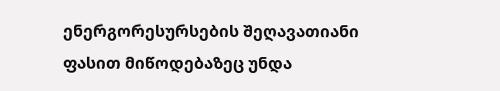ენერგორესურსების შეღავათიანი ფასით მიწოდებაზეც უნდა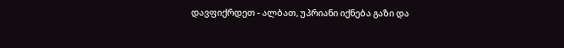დავფიქრდეთ - ალბათ, უპრიანი იქნება გაზი და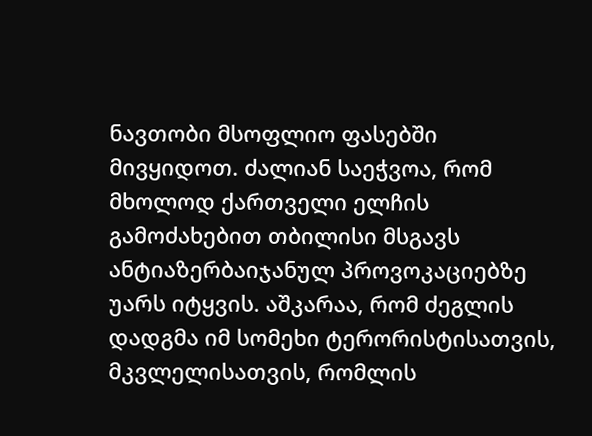ნავთობი მსოფლიო ფასებში მივყიდოთ. ძალიან საეჭვოა, რომ მხოლოდ ქართველი ელჩის გამოძახებით თბილისი მსგავს ანტიაზერბაიჯანულ პროვოკაციებზე უარს იტყვის. აშკარაა, რომ ძეგლის დადგმა იმ სომეხი ტერორისტისათვის, მკვლელისათვის, რომლის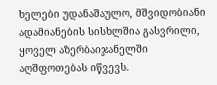ხელები უდანაშაულო, მშვიდობიანი ადამიანების სისხლშია გასვრილი, ყოველ აზერბაიჯანელში აღშფოთებას იწვევს.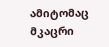ამიტომაც მკაცრი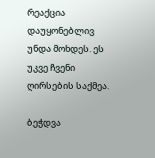რეაქცია დაუყონებლივ უნდა მოხდეს. ეს უკვე ჩვენი ღირსების საქმეა.

ბეჭდვა